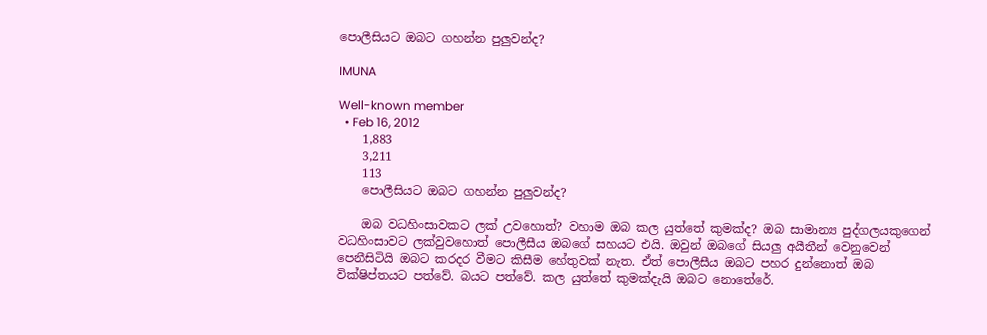පොලීසියට ඔබට ගහන්න පුලුවන්ද?

IMUNA

Well-known member
  • Feb 16, 2012
    1,883
    3,211
    113
    පොලීසියට ඔබට ගහන්න පුලුවන්ද?

    ඔබ වධහිංසාවකට ලක් උවහොත්? වහාම ඔබ කල යුත්තේ කුමක්ද? ඔබ සාමාන්‍ය පුද්ගලයකුගෙන් වධහිංසාවට ලක්වුවහොත් පොලීසීය ඔබගේ සහයට එයි. ඔවුන් ඔබගේ සියලු අයීතීන් වෙනුවෙන් පෙනීසිටියි ඔබට කරදර වීමට කිසීම හේතුවක් නැත. ඒත් පොලීසීය ඔබට පහර දුන්නොත් ඔබ වික්ෂිප්තයට පත්වේ. බයට පත්වේ. කල යුත්තේ කුමක්දැයි ඔබට නොතේරේ.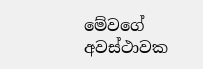මේවගේ අවස්ථාවක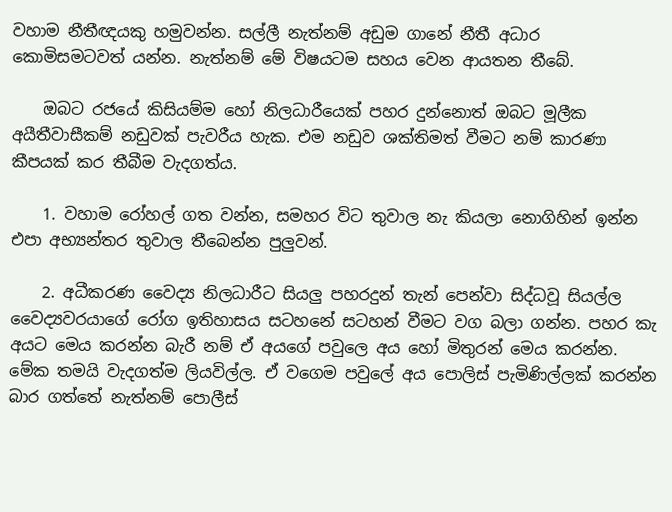වහාම නීතීඥයකු හමුවන්න. සල්ලී නැත්නම් අඩුම ගානේ නීතී අධාර කොමිසමටවත් යන්න. නැත්නම් මේ විෂයටම සහය වෙන ආයතන තීබේ.

    ඔබට රජයේ කිසියම්ම හෝ නිලධාරීයෙක් පහර දුන්නොත් ඔබට මූලීක අයීතීවාසීකම් නඩුවක් පැවරීය හැක. එම නඩුව ශක්තිමත් වීමට නම් කාරණා කීපයක් කර තීබීම වැදගත්ය.

    1. වහාම රෝහල් ගත වන්න, සමහර විට තුවාල නැ කියලා නොගිහින් ඉන්න එපා අභ්‍යන්තර තුවාල තීබෙන්න පුලුවන්.

    2. අධීකරණ වෛද්‍ය නිලධාරීට සියලු පහරදුන් තැන් පෙන්වා සිද්ධවූ සියල්ල වෛද්‍යවරයාගේ රෝග ඉතිහාසය සටහනේ සටහන් වීමට වග බලා ගන්න. පහර කැ අයට මෙය කරන්න බැරී නම් ඒ අයගේ පවුලෙ අය හෝ මිතුරන් මෙය කරන්න. මේක තමයි වැදගත්ම ලියවිල්ල. ඒ වගෙම පවුලේ අය පොලිස් පැමිණිල්ලක් කරන්න බාර ගත්තේ නැත්නම් පොලීස්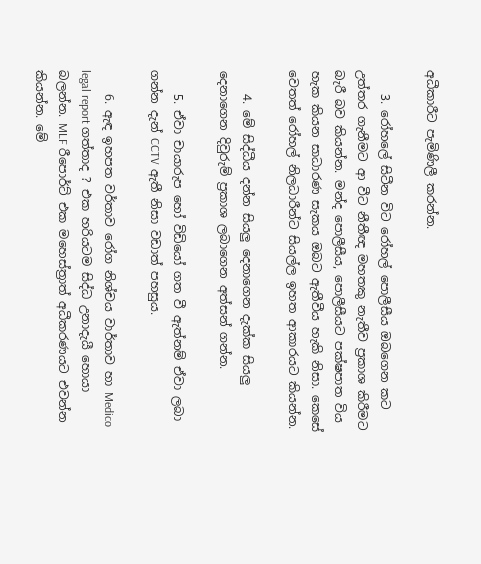අධීකාරීට පැමිණිලී කරන්න.

    3. රෝහලේ සිටීන විට රෝහල් පොලීසීය ඔබගෙන කට උත්තර ගැනීමට ආ වීට නීතීඥ මහතකු නැතීව ප්‍රකාශ කිරීමට බැරී බව කියන්න. මන්ද පොලීසීය, පොලීසීයට පක්ෂපාත විය හැක කියන සාධාරණ සැකය ඔබට ඇතීවීය හැකි නිසා. කෙසේ වෙතත් රෝහල් නිලධාරීන්ට සියල්ල ඉහත ආකාරයට කියන්න.

    4. මේ සිද්ධීය දන්න සියලු දෙනාගෙන දැක්ක සියලු දෙනාගෙන දිවුරුම් ප්‍රකාශ ලබාගෙන අත්සන් ගන්න.

    5. ඒවා චායාරුප හෝ විඩියෝ ගත වී ඇත්නම් ඒවා ලබා ගන්න දැන් CCTV ඇතී නිසා වඩාත් පහසුය.

    6. ඇඳ ඉහපත වර්තාව රෝග නිශ්චය වාර්තාව හා Medico legal report ගත්තාද ? එක හරියටම සිද්ධ උනාදැයී හොයා බලන්න. MLF රීපොර්ට් එක මහෙස්ත්‍රාත් අධීකරණයට එවන්න කියන්න. මේ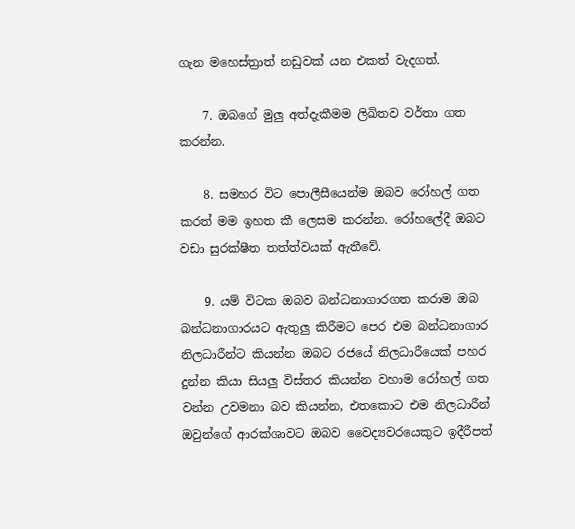ගැන මහෙස්ත්‍රාත් නඩුවක් යන එකත් වැදගත්.

    7. ඔබගේ මුලු අත්දැකීමම ලිඛිතව වර්තා ගත කරන්න.

    8. සමහර විට පොලීසීයෙන්ම ඔබව රෝහල් ගත කරත් මම ඉහත කී ලෙසම කරන්න. රෝහලේදී ඔබට වඩා සුරක්ෂීත තත්ත්වයක් ඇතීවේ.

    9. යම් විටක ඔබව බන්ධනාගාරගත කරාම ඔබ බන්ධනාගාරයට ඇතුලු කිරීමට පෙර එම බන්ධනාගාර නිලධාරීන්ට කියන්න ඔබට රජයේ නිලධාරීයෙක් පහර දුන්න කියා සියලු විස්තර කියන්න වහාම රෝහල් ගත වන්න උවමනා බව කියන්න, එතකොට එම නිලධාරීන් ඔවුන්ගේ ආරක්ශාවට ඔබව වෛද්‍යවරයෙකුට ඉදීරීපත්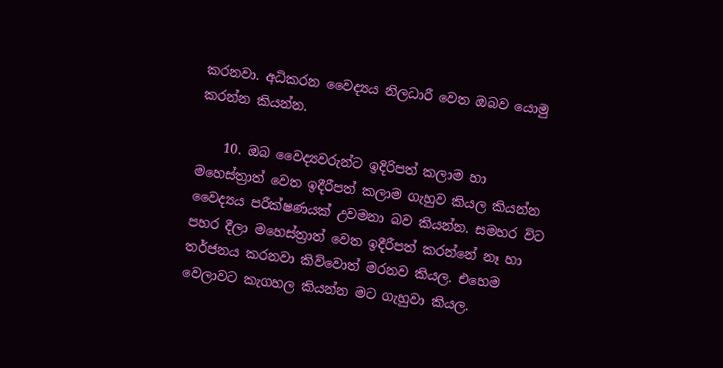කරනවා. අධිකරන වෛද්‍යය නිලධාරී වෙත ඔබව යොමු කරන්න කියන්න.

    10. ඔබ වෛද්‍යවරුන්ට ඉදිරිපත් කලාම හා මහෙස්ත්‍රාත් වෙත ඉදීරීපත් කලාම ගැහුව කියල කියන්න වෛද්‍යය පරීක්ෂණයක් උවමනා බව කියන්න. සමහර විට පහර දීලා මහෙස්ත්‍රාත් වෙත ඉදීරීපත් කරන්නේ නෑ හා තර්ජනය කරනවා කිව්වොත් මරනව කියල. එහෙම වෙලාවට කැගහල කියන්න මට ගැහුවා කියල.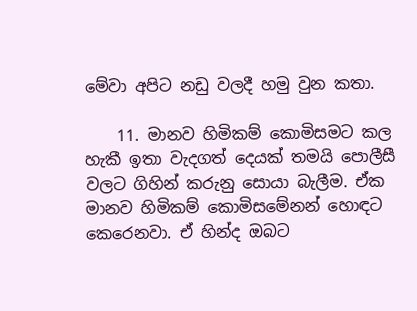මේවා අපිට නඩු වලදී හමු වුන කතා.

    11. මානව හිමිකම් කොමිසමට කල හැකී ඉතා වැදගත් දෙයක් තමයි පොලීසී වලට ගිහින් කරුනු සොයා බැලීම. ඒක මානව හිමිකම් කොමිසමේනන් හොඳට කෙරෙනවා. ඒ හින්ද ඔබට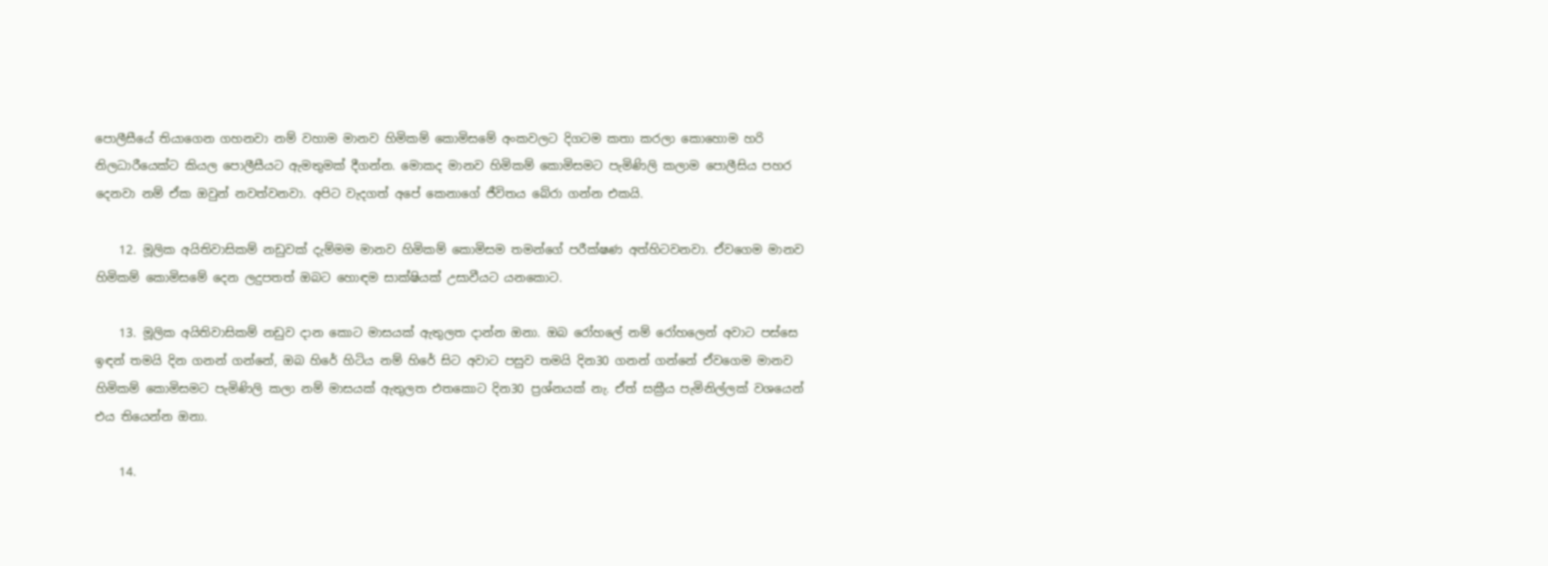පොලීසීයේ තියාගෙන ගහනවා නම් වහාම මානව හිමිකම් කොමිසමේ අංකවලට දිගටම කතා කරලා කොහොම හරි නිලධාරීයෙක්ට කියල පොලීසීයට ඇමතුමක් දීගන්න. මොකද මානව හිමිකම් කොමිසමට පැමිණිලි කලාම පොලීසිය පහර දෙනවා නම් ඒක ඔවුන් නවත්වනවා. අපිට වැදගත් අපේ කෙනාගේ ජීවිතය බේරා ගන්න එකයි.

    12. මූලික අයිතිවාසිකම් නඩුවක් දැම්මම මානව හිමිකම් කොමිසම තමන්ගේ පරීක්ෂණ අත්හිටවනවා. ඒවගෙම මානව හිමිකම් කොමිසමේ දෙන ලදුපතත් ඔබට හොඳම සාක්ෂියක් උසාවීයට යනකොට.

    13. මූලික අයිතිවාසිකම් නඩුව දාන කොට මාසයක් ඇතුලත දාන්න ඔනා. ඔබ රෝහලේ නම් රෝහලෙන් අවාට පස්සෙ ඉඳන් තමයි දින ගනන් ගන්නේ, ඔබ හිරේ හිටිය නම් හිරේ සිට අවාට පසුව තමයි දින30 ගනන් ගන්නේ ඒවගෙම මානව හිමිකම් කොමිසමට පැමිණිලි කලා නම් මාසයක් ඇතුලත එතකොට දින30 ප්‍රශ්නයක් නැ. ඒත් සක්‍රීය පැමිනිල්ලක් වශයෙන් එය තියෙන්න ඔනා.

    14.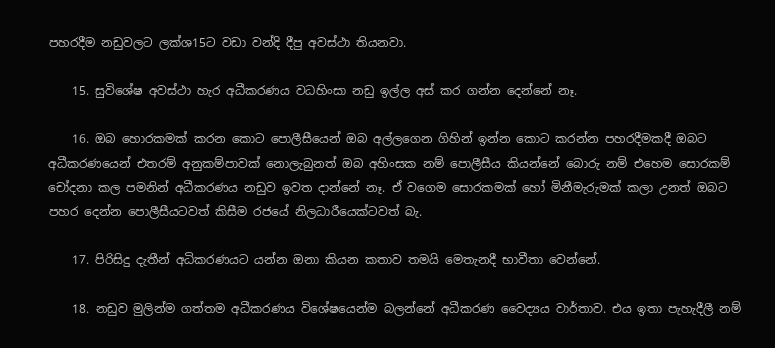පහරදීම නඩුවලට ලක්ශ15ට වඩා වන්දි දීපු අවස්ථා තියනවා.

    15. සුවිශේෂ අවස්ථා හැර අධීකරණය වධහිංසා නඩු ඉල්ල අස් කර ගන්න දෙන්නේ නෑ.

    16. ඔබ හොරකමක් කරන කොට පොලීසීයෙන් ඔබ අල්ලගෙන ගිහින් ඉන්න කොට කරන්න පහරදීමකදී ඔබට අධීකරණයෙන් එතරම් අනුකම්පාවක් නොලැබුනත් ඔබ අහිංසක නම් පොලීසීය කියන්නේ බොරු නම් එහෙම සොරකම් චෝදනා කල පමනින් අධීකරණය නඩුව ඉවත දාන්නේ නෑ. ඒ වගෙම සොරකමක් හෝ මිනීමැරුමක් කලා උනත් ඔබට පහර දෙන්න පොලීසීයටවත් කිසීම රජයේ නිලධාරීයෙක්ටවත් බැ.

    17. පිරිසිදු දැතීන් අධිකරණයට යන්න ඔනා කියන කතාව තමයි මෙතැනදී භාවීතා වෙන්නේ.

    18. නඩුව මුලින්ම ගත්තම අධීකරණය විශේෂයෙන්ම බලන්නේ අධීකරණ වෛද්‍යය වාර්තාව. එය ඉතා පැහැදීලී නම්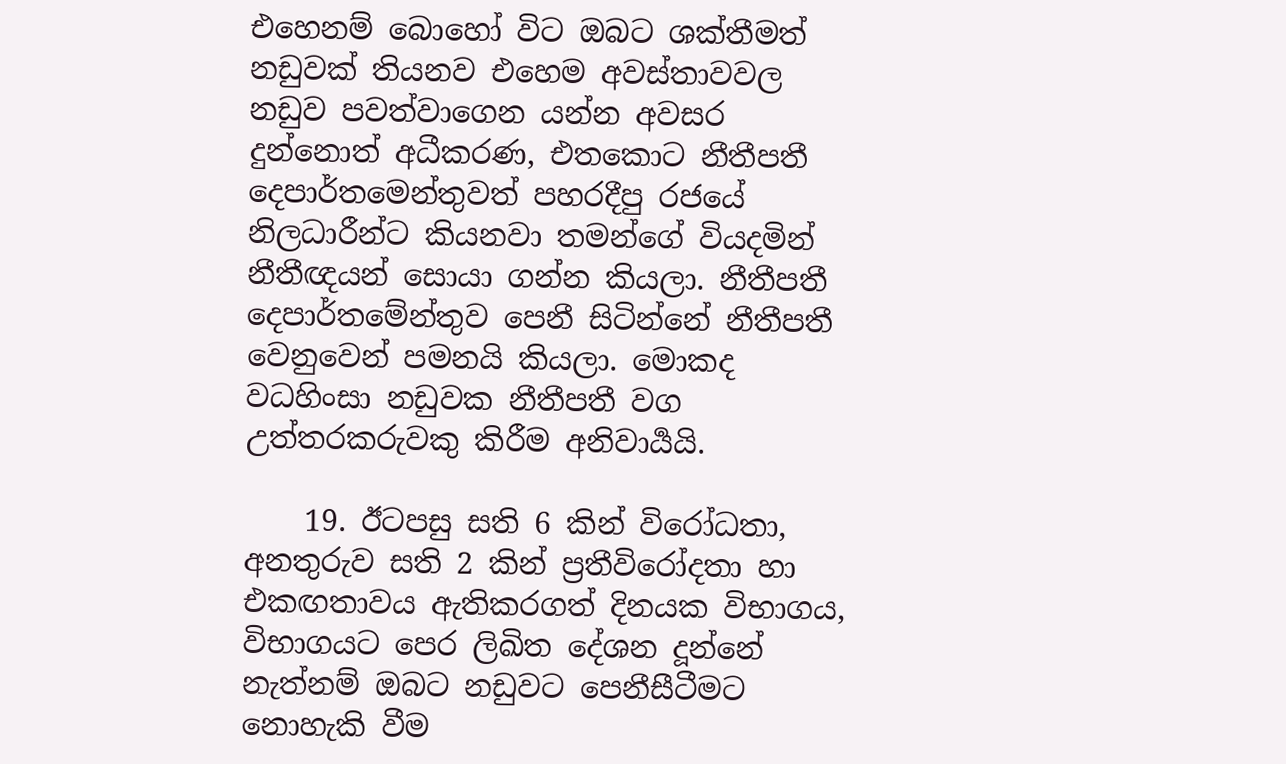එහෙනම් බොහෝ විට ඔබට ශක්තීමත් නඩුවක් තියනව එහෙම අවස්තාවවල නඩුව පවත්වාගෙන යන්න අවසර දුන්නොත් අධීකරණ, එතකොට නීතීපතී දෙපාර්තමෙන්තුවත් පහරදීපු රජයේ නිලධාරීන්ට කියනවා තමන්ගේ වියදමින් නීතීඥයන් සොයා ගන්න කියලා. නීතීපතී දෙපාර්තමේන්තුව පෙනී සිටින්නේ නීතීපතී වෙනුවෙන් පමනයි කියලා. මොකද වධහිංසා නඩුවක නීතීපතී වග උත්තරකරුවකු කිරීම අනිවාර්‍යයි.

    19. ඊටපසු සති 6 කින් විරෝධතා, අනතුරුව සති 2 කින් ප්‍රතීවිරෝදතා හා එකඟතාවය ඇතිකරගත් දිනයක විභාගය, විභාගයට පෙර ලිඛිත දේශන දූන්නේ නැත්නම් ඔබට නඩුවට පෙනීසීටීමට නොහැකි වීම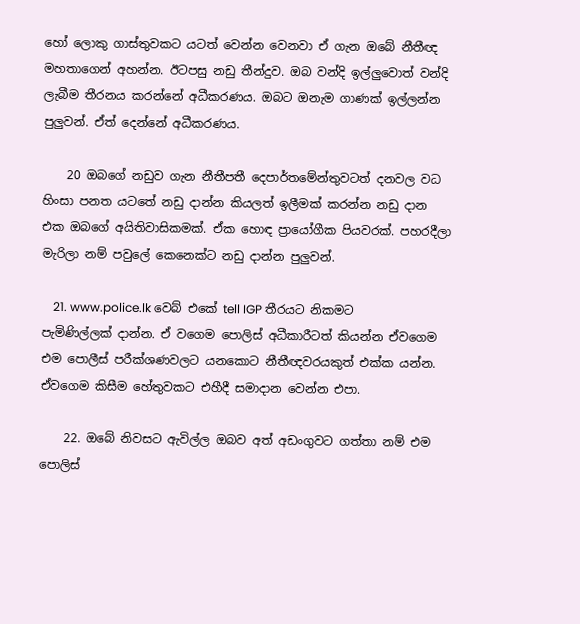හෝ ලොකු ගාස්තුවකට යටත් වෙන්න වෙනවා ඒ ගැන ඔබේ නීතීඥ මහතාගෙන් අහන්න. ඊටපසු නඩු තීන්දුව. ඔබ වන්දි ඉල්ලුවොත් වන්දි ලැබීම තීරනය කරන්නේ අධීකරණය. ඔබට ඔනැම ගාණක් ඉල්ලන්න පුලුවන්. ඒත් දෙන්නේ අධීකරණය.

    20 ඔබගේ නඩුව ගැන නීතීපතී දෙපාර්තමේන්තුවටත් දනවල වධ හිංසා පනත යටතේ නඩු දාන්න කියලත් ඉලීමක් කරන්න නඩු දාන එක ඔබගේ අයිතිවාසිකමක්. ඒක හොඳ ප්‍රායෝගීක පියවරක්. පහරදීලා මැරිලා නම් පවුලේ කෙනෙක්ට නඩු දාන්න පුලුවන්.

    21. www.police.lk වෙබ් එකේ tell IGP තීරයට නිකමට පැමිණිල්ලක් දාන්න. ඒ වගෙම පොලිස් අධීකාරීටත් කියන්න ඒවගෙම එම පොලීස් පරීක්ශණවලට යනකොට නීතීඥවරයකුත් එක්ක යන්න. ඒවගෙම කිසීම හේතුවකට එහීදී සමාදාන වෙන්න එපා.

    22. ඔබේ නිවසට ඇවිල්ල ඔබව අත් අඩංගුවට ගත්තා නම් එම පොලිස්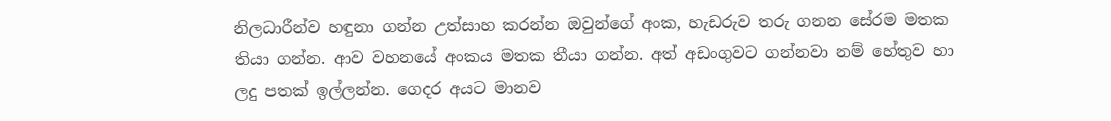නිලධාරීන්ව හඳුනා ගන්න උත්සාහ කරන්න ඔවුන්ගේ අංක, හැඩරුව තරු ගනන සේරම මතක තියා ගන්න. ආව වහනයේ අංකය මතක තීයා ගන්න. අත් අඩංගුවට ගන්නවා නම් හේතුව හා ලදු පතක් ඉල්ලන්න. ගෙදර අයට මානව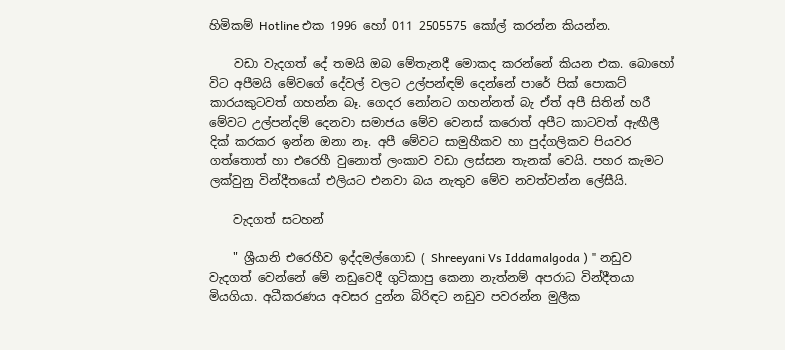හිමිකම් Hotline එක 1996 හෝ 011 2505575 කෝල් කරන්න කියන්න.

    වඩා වැදගත් දේ තමයි ඔබ මේතැනදී මොකද කරන්නේ කියන එක. බොහෝ විට අපීමයි මේවගේ දේවල් වලට උල්පන්ඳම් දෙන්නේ පාරේ පික් පොකට් කාරයකුටවත් ගහන්න බෑ. ගෙදර නෝනට ගහන්නත් බැ ඒත් අපී සිතින් හරී මේවට උල්පන්දම් දෙනවා සමාජය මේව වෙනස් කරොත් අපීට කාටවත් ඇඟීලී දික් කරකර ඉන්න ඔනා නෑ. අපී මේවට සාමුහීකව හා පුද්ගලිකව පියවර ගත්තොත් හා එරෙහී වුනොත් ලංකාව වඩා ලස්සන තැනක් වෙයි. පහර කැමට ලක්වුනු වින්දීතයෝ එලියට එනවා බය නැතුව මේව නවත්වන්න ලේසීයි.

    වැදගත් සටහන්

    " ශ්‍රීයානි එරෙහීව ඉද්දමල්ගොඩ ( Shreeyani Vs Iddamalgoda ) " නඩුව වැදගත් වෙන්නේ මේ නඩුවෙදී ගුටිකාපු කෙනා නැත්නම් අපරාධ වින්දීතයා මියගියා. අධීකරණය අවසර දුන්න බිරිඳට නඩුව පවරන්න මුලීක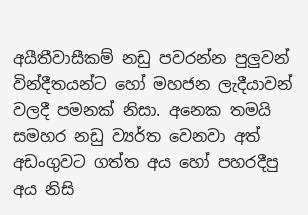අයීතීවාසීකම් නඩු පවරන්න පුලුවන් වින්දීතයන්ට හෝ මහජන ලැදීයාවන් වලදී පමනක් නිසා. අනෙක තමයි සමහර නඩු ව්‍යර්ත වෙනවා අත් අඩංගුවට ගත්ත අය හෝ පහරදීපු අය නිසි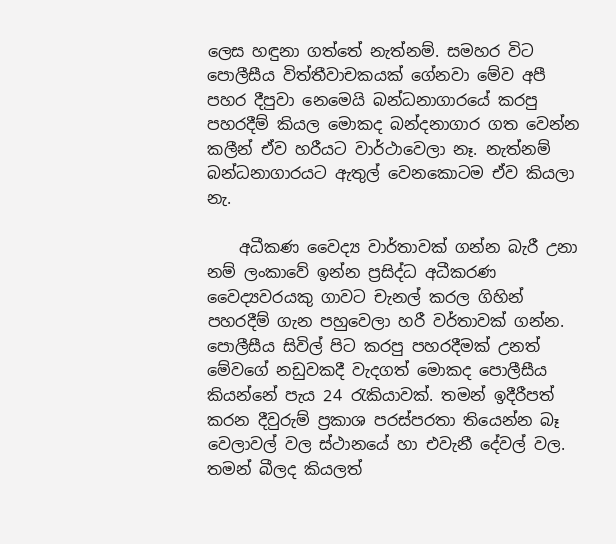ලෙස හඳුනා ගත්තේ නැත්නම්. සමහර විට පොලීසීය විත්තීවාචකයක් ගේනවා මේව අපී පහර දීපුවා නෙමෙයි බන්ධනාගාරයේ කරපු පහරදීම් කියල මොකද බන්දනාගාර ගත වෙන්න කලීන් ඒව හරීයට වාර්ථාවෙලා නෑ. නැත්නම් බන්ධනාගාරයට ඇතුල් වෙනකොටම ඒව කියලා නැ.

    අධීකණ වෛද්‍ය වාර්තාවක් ගන්න බැරී උනා නම් ලංකාවේ ඉන්න ප්‍රසිද්ධ අධීකරණ වෛද්‍යවරයකු ගාවට චැනල් කරල ගිහින් පහරදීම් ගැන පහුවෙලා හරී වර්තාවක් ගන්න. පොලීසීය සිවිල් පිට කරපු පහරදීමක් උනත් මේවගේ නඩුවකදී වැදගත් මොකද පොලීසීය කියන්නේ පැය 24 රැකියාවක්. තමන් ඉදීරීපත් කරන දීවුරුම් ප්‍රකාශ පරස්පරතා තියෙන්න බෑ වෙලාවල් වල ස්ථානයේ හා එවැනී දේවල් වල. තමන් බීලද කියලත්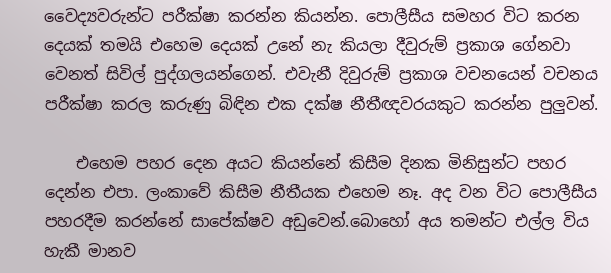වෛද්‍යවරුන්ට පරීක්ෂා කරන්න කියන්න. පොලීසීය සමහර විට කරන දෙයක් තමයි එහෙම දෙයක් උනේ නැ කියලා දීවුරුම් ප්‍රකාශ ගේනවා වෙනත් සිවිල් පුද්ගලයන්ගෙන්. එවැනී දිවුරුම් ප්‍රකාශ වචනයෙන් වචනය පරීක්ෂා කරල කරුණු බිඳින එක දක්ෂ නීතීඥවරයකුට කරන්න පුලුවන්.

    එහෙම පහර දෙන අයට කියන්නේ කිසීම දිනක මිනිසුන්ට පහර දෙන්න එපා. ලංකාවේ කිසීම නීතීයක එහෙම නෑ. අද වන විට පොලීසීය පහරදීම කරන්නේ සාපේක්ෂව අඩුවෙන්.බොහෝ අය තමන්ට එල්ල විය හැකී මානව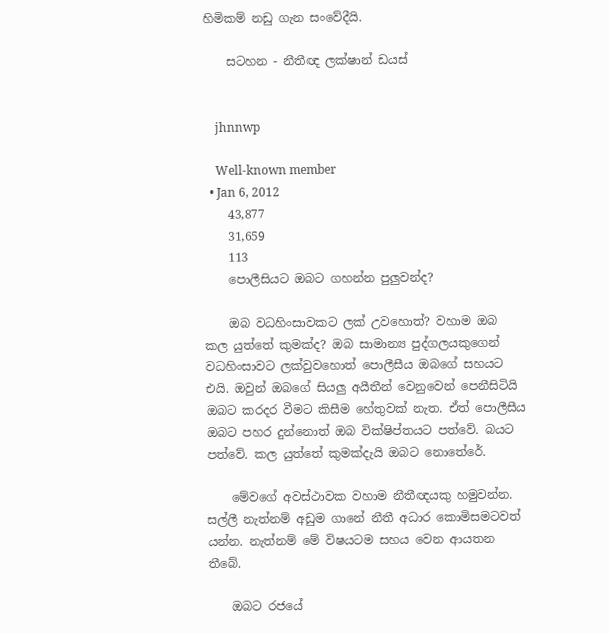හිමිකම් නඩු ගැන සංවේදීයි.

    සටහන - නීතීඥ ලක්ෂාන් ඩයස්


    jhnnwp

    Well-known member
  • Jan 6, 2012
    43,877
    31,659
    113
    පොලීසියට ඔබට ගහන්න පුලුවන්ද?

    ඔබ වධහිංසාවකට ලක් උවහොත්? වහාම ඔබ කල යුත්තේ කුමක්ද? ඔබ සාමාන්‍ය පුද්ගලයකුගෙන් වධහිංසාවට ලක්වුවහොත් පොලීසීය ඔබගේ සහයට එයි. ඔවුන් ඔබගේ සියලු අයීතීන් වෙනුවෙන් පෙනීසිටියි ඔබට කරදර වීමට කිසීම හේතුවක් නැත. ඒත් පොලීසීය ඔබට පහර දුන්නොත් ඔබ වික්ෂිප්තයට පත්වේ. බයට පත්වේ. කල යුත්තේ කුමක්දැයි ඔබට නොතේරේ.

    මේවගේ අවස්ථාවක වහාම නීතීඥයකු හමුවන්න. සල්ලී නැත්නම් අඩුම ගානේ නීතී අධාර කොමිසමටවත් යන්න. නැත්නම් මේ විෂයටම සහය වෙන ආයතන තීබේ.

    ඔබට රජයේ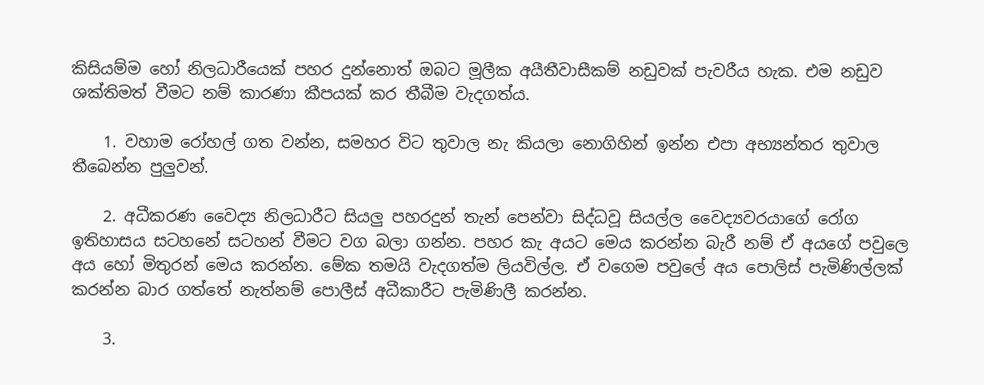කිසියම්ම හෝ නිලධාරීයෙක් පහර දුන්නොත් ඔබට මූලීක අයීතීවාසීකම් නඩුවක් පැවරීය හැක. එම නඩුව ශක්තිමත් වීමට නම් කාරණා කීපයක් කර තීබීම වැදගත්ය.

    1. වහාම රෝහල් ගත වන්න, සමහර විට තුවාල නැ කියලා නොගිහින් ඉන්න එපා අභ්‍යන්තර තුවාල තීබෙන්න පුලුවන්.

    2. අධීකරණ වෛද්‍ය නිලධාරීට සියලු පහරදුන් තැන් පෙන්වා සිද්ධවූ සියල්ල වෛද්‍යවරයාගේ රෝග ඉතිහාසය සටහනේ සටහන් වීමට වග බලා ගන්න. පහර කැ අයට මෙය කරන්න බැරී නම් ඒ අයගේ පවුලෙ අය හෝ මිතුරන් මෙය කරන්න. මේක තමයි වැදගත්ම ලියවිල්ල. ඒ වගෙම පවුලේ අය පොලිස් පැමිණිල්ලක් කරන්න බාර ගත්තේ නැත්නම් පොලීස් අධීකාරීට පැමිණිලී කරන්න.

    3.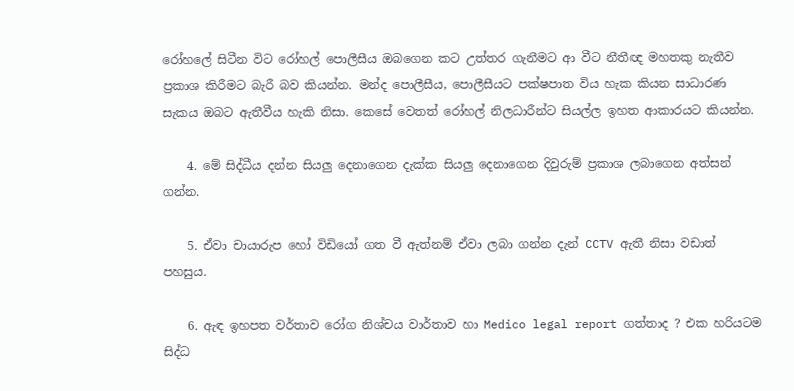රෝහලේ සිටීන විට රෝහල් පොලීසීය ඔබගෙන කට උත්තර ගැනීමට ආ වීට නීතීඥ මහතකු නැතීව ප්‍රකාශ කිරීමට බැරී බව කියන්න. මන්ද පොලීසීය, පොලීසීයට පක්ෂපාත විය හැක කියන සාධාරණ සැකය ඔබට ඇතීවීය හැකි නිසා. කෙසේ වෙතත් රෝහල් නිලධාරීන්ට සියල්ල ඉහත ආකාරයට කියන්න.

    4. මේ සිද්ධීය දන්න සියලු දෙනාගෙන දැක්ක සියලු දෙනාගෙන දිවුරුම් ප්‍රකාශ ලබාගෙන අත්සන් ගන්න.

    5. ඒවා චායාරුප හෝ විඩියෝ ගත වී ඇත්නම් ඒවා ලබා ගන්න දැන් CCTV ඇතී නිසා වඩාත් පහසුය.

    6. ඇඳ ඉහපත වර්තාව රෝග නිශ්චය වාර්තාව හා Medico legal report ගත්තාද ? එක හරියටම සිද්ධ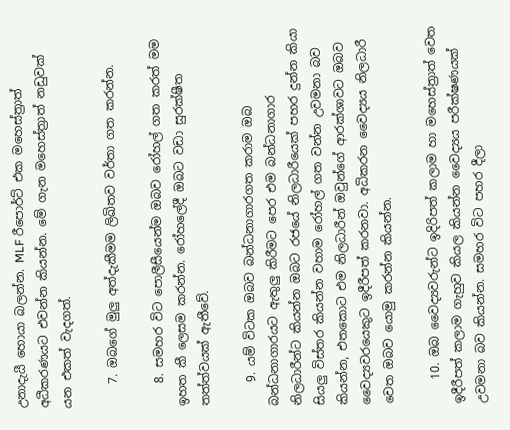උනාදැයී හොයා බලන්න. MLF රීපොර්ට් එක මහෙස්ත්‍රාත් අධීකරණයට එවන්න කියන්න. මේ ගැන මහෙස්ත්‍රාත් නඩුවක් යන එකත් වැදගත්.

    7. ඔබගේ මුලු අත්දැකීමම ලිඛිතව වර්තා ගත කරන්න.

    8. සමහර විට පොලීසීයෙන්ම ඔබව රෝහල් ගත කරත් මම ඉහත කී ලෙසම කරන්න. රෝහලේදී ඔබට වඩා සුරක්ෂීත තත්ත්වයක් ඇතීවේ.

    9. යම් විටක ඔබව බන්ධනාගාරගත කරාම ඔබ බන්ධනාගාරයට ඇතුලු කිරීමට පෙර එම බන්ධනාගාර නිලධාරීන්ට කියන්න ඔබට රජයේ නිලධාරීයෙක් පහර දුන්න කියා සියලු විස්තර කියන්න වහාම රෝහල් ගත වන්න උවමනා බව කියන්න, එතකොට එම නිලධාරීන් ඔවුන්ගේ ආරක්ශාවට ඔබව වෛද්‍යවරයෙකුට ඉදීරීපත් කරනවා. අධිකරන වෛද්‍යය නිලධාරී වෙත ඔබව යොමු කරන්න කියන්න.

    10. ඔබ වෛද්‍යවරුන්ට ඉදිරිපත් කලාම හා මහෙස්ත්‍රාත් වෙත ඉදීරීපත් කලාම ගැහුව කියල කියන්න වෛද්‍යය පරීක්ෂණයක් උවමනා බව කියන්න. සමහර විට පහර දීලා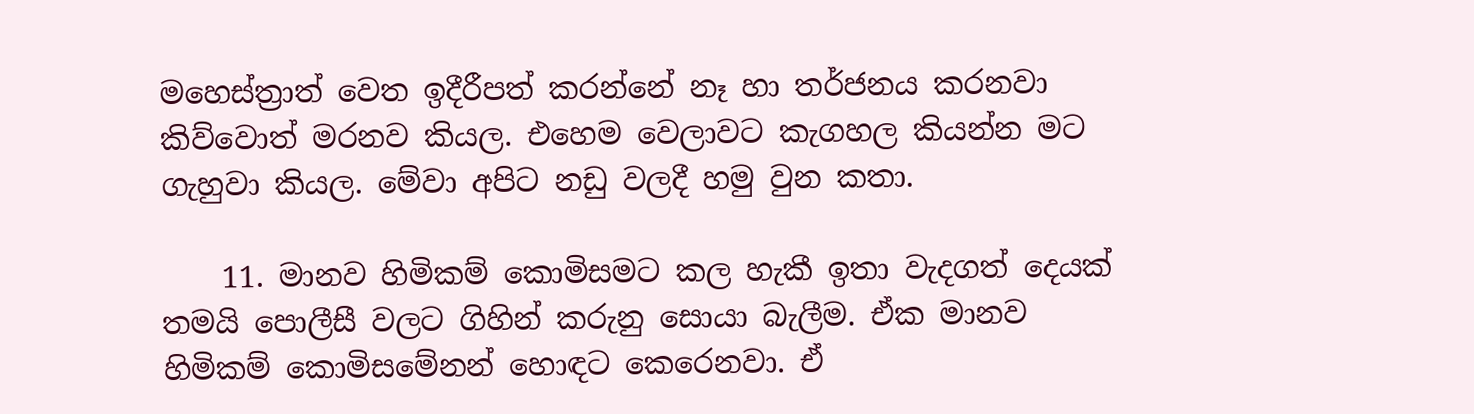මහෙස්ත්‍රාත් වෙත ඉදීරීපත් කරන්නේ නෑ හා තර්ජනය කරනවා කිව්වොත් මරනව කියල. එහෙම වෙලාවට කැගහල කියන්න මට ගැහුවා කියල. මේවා අපිට නඩු වලදී හමු වුන කතා.

    11. මානව හිමිකම් කොමිසමට කල හැකී ඉතා වැදගත් දෙයක් තමයි පොලීසී වලට ගිහින් කරුනු සොයා බැලීම. ඒක මානව හිමිකම් කොමිසමේනන් හොඳට කෙරෙනවා. ඒ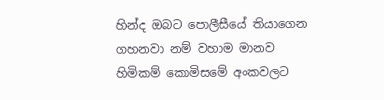හින්ද ඔබට පොලීසීයේ තියාගෙන ගහනවා නම් වහාම මානව හිමිකම් කොමිසමේ අංකවලට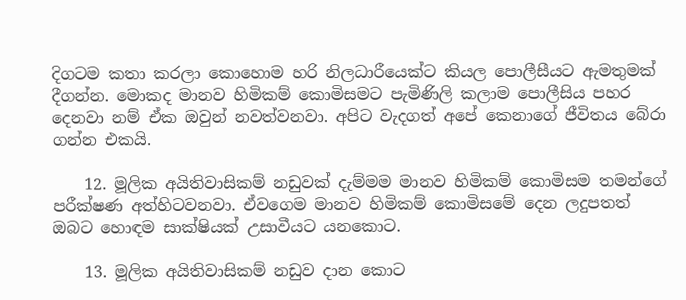දිගටම කතා කරලා කොහොම හරි නිලධාරීයෙක්ට කියල පොලීසීයට ඇමතුමක් දීගන්න. මොකද මානව හිමිකම් කොමිසමට පැමිණිලි කලාම පොලීසිය පහර දෙනවා නම් ඒක ඔවුන් නවත්වනවා. අපිට වැදගත් අපේ කෙනාගේ ජීවිතය බේරා ගන්න එකයි.

    12. මූලික අයිතිවාසිකම් නඩුවක් දැම්මම මානව හිමිකම් කොමිසම තමන්ගේ පරීක්ෂණ අත්හිටවනවා. ඒවගෙම මානව හිමිකම් කොමිසමේ දෙන ලදුපතත් ඔබට හොඳම සාක්ෂියක් උසාවීයට යනකොට.

    13. මූලික අයිතිවාසිකම් නඩුව දාන කොට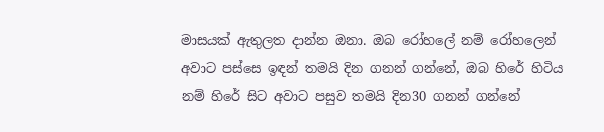මාසයක් ඇතුලත දාන්න ඔනා. ඔබ රෝහලේ නම් රෝහලෙන් අවාට පස්සෙ ඉඳන් තමයි දින ගනන් ගන්නේ, ඔබ හිරේ හිටිය නම් හිරේ සිට අවාට පසුව තමයි දින30 ගනන් ගන්නේ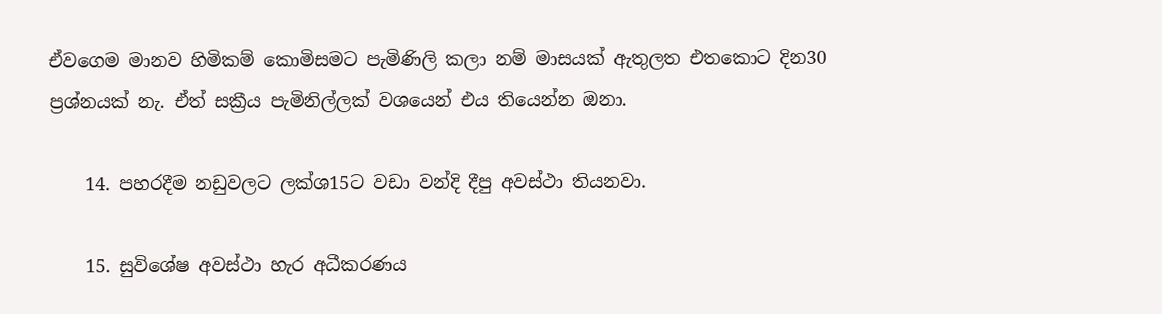ඒවගෙම මානව හිමිකම් කොමිසමට පැමිණිලි කලා නම් මාසයක් ඇතුලත එතකොට දින30 ප්‍රශ්නයක් නැ. ඒත් සක්‍රීය පැමිනිල්ලක් වශයෙන් එය තියෙන්න ඔනා.

    14. පහරදීම නඩුවලට ලක්ශ15ට වඩා වන්දි දීපු අවස්ථා තියනවා.

    15. සුවිශේෂ අවස්ථා හැර අධීකරණය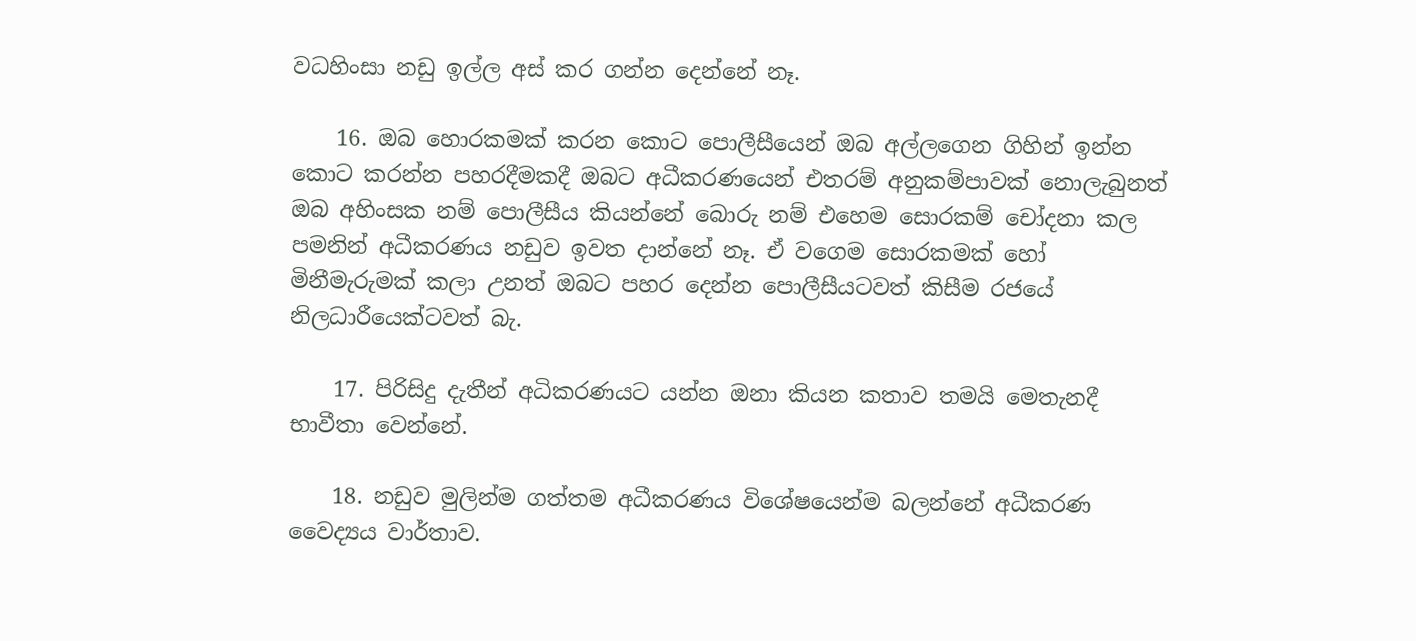වධහිංසා නඩු ඉල්ල අස් කර ගන්න දෙන්නේ නෑ.

    16. ඔබ හොරකමක් කරන කොට පොලීසීයෙන් ඔබ අල්ලගෙන ගිහින් ඉන්න කොට කරන්න පහරදීමකදී ඔබට අධීකරණයෙන් එතරම් අනුකම්පාවක් නොලැබුනත් ඔබ අහිංසක නම් පොලීසීය කියන්නේ බොරු නම් එහෙම සොරකම් චෝදනා කල පමනින් අධීකරණය නඩුව ඉවත දාන්නේ නෑ. ඒ වගෙම සොරකමක් හෝ මිනීමැරුමක් කලා උනත් ඔබට පහර දෙන්න පොලීසීයටවත් කිසීම රජයේ නිලධාරීයෙක්ටවත් බැ.

    17. පිරිසිදු දැතීන් අධිකරණයට යන්න ඔනා කියන කතාව තමයි මෙතැනදී භාවීතා වෙන්නේ.

    18. නඩුව මුලින්ම ගත්තම අධීකරණය විශේෂයෙන්ම බලන්නේ අධීකරණ වෛද්‍යය වාර්තාව.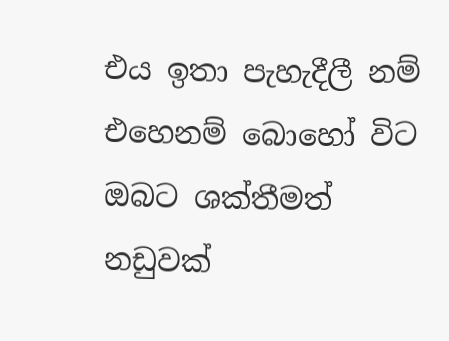එය ඉතා පැහැදීලී නම් එහෙනම් බොහෝ විට ඔබට ශක්තීමත් නඩුවක්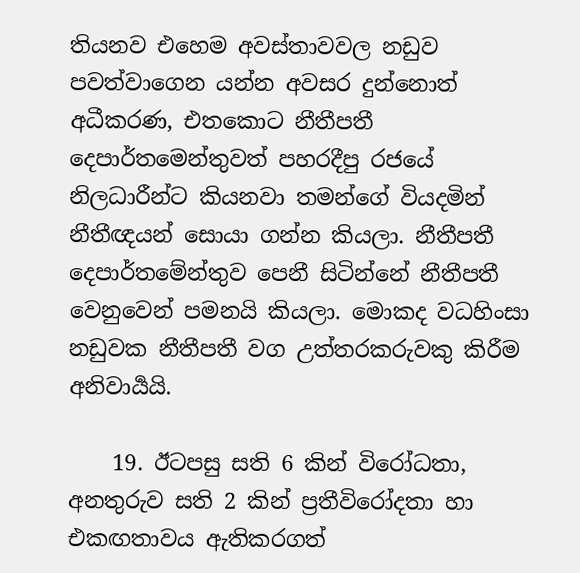තියනව එහෙම අවස්තාවවල නඩුව පවත්වාගෙන යන්න අවසර දුන්නොත් අධීකරණ, එතකොට නීතීපතී දෙපාර්තමෙන්තුවත් පහරදීපු රජයේ නිලධාරීන්ට කියනවා තමන්ගේ වියදමින් නීතීඥයන් සොයා ගන්න කියලා. නීතීපතී දෙපාර්තමේන්තුව පෙනී සිටින්නේ නීතීපතී වෙනුවෙන් පමනයි කියලා. මොකද වධහිංසා නඩුවක නීතීපතී වග උත්තරකරුවකු කිරීම අනිවාර්‍යයි.

    19. ඊටපසු සති 6 කින් විරෝධතා, අනතුරුව සති 2 කින් ප්‍රතීවිරෝදතා හා එකඟතාවය ඇතිකරගත්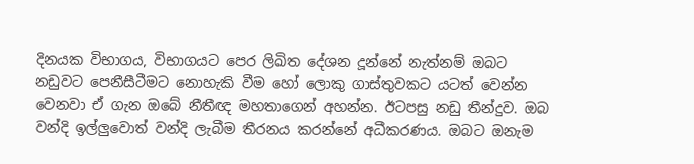දිනයක විභාගය, විභාගයට පෙර ලිඛිත දේශන දූන්නේ නැත්නම් ඔබට නඩුවට පෙනීසීටීමට නොහැකි වීම හෝ ලොකු ගාස්තුවකට යටත් වෙන්න වෙනවා ඒ ගැන ඔබේ නීතීඥ මහතාගෙන් අහන්න. ඊටපසු නඩු තීන්දුව. ඔබ වන්දි ඉල්ලුවොත් වන්දි ලැබීම තීරනය කරන්නේ අධීකරණය. ඔබට ඔනැම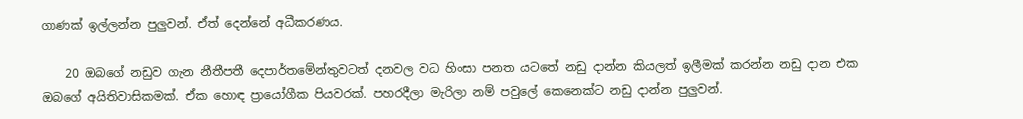ගාණක් ඉල්ලන්න පුලුවන්. ඒත් දෙන්නේ අධීකරණය.

    20 ඔබගේ නඩුව ගැන නීතීපතී දෙපාර්තමේන්තුවටත් දනවල වධ හිංසා පනත යටතේ නඩු දාන්න කියලත් ඉලීමක් කරන්න නඩු දාන එක ඔබගේ අයිතිවාසිකමක්. ඒක හොඳ ප්‍රායෝගීක පියවරක්. පහරදීලා මැරිලා නම් පවුලේ කෙනෙක්ට නඩු දාන්න පුලුවන්.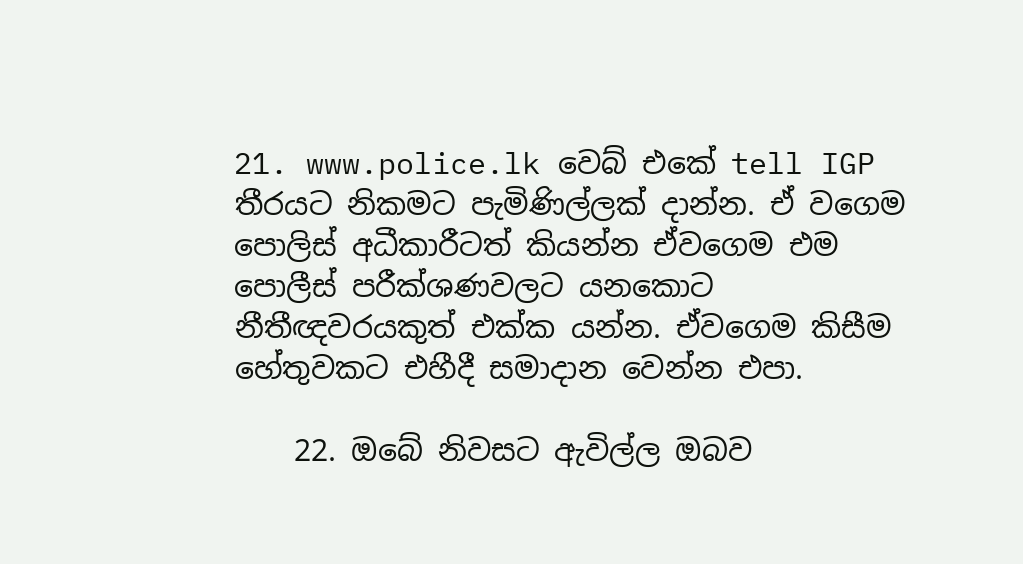21. www.police.lk වෙබ් එකේ tell IGP තීරයට නිකමට පැමිණිල්ලක් දාන්න. ඒ වගෙම පොලිස් අධීකාරීටත් කියන්න ඒවගෙම එම පොලීස් පරීක්ශණවලට යනකොට නීතීඥවරයකුත් එක්ක යන්න. ඒවගෙම කිසීම හේතුවකට එහීදී සමාදාන වෙන්න එපා.

    22. ඔබේ නිවසට ඇවිල්ල ඔබව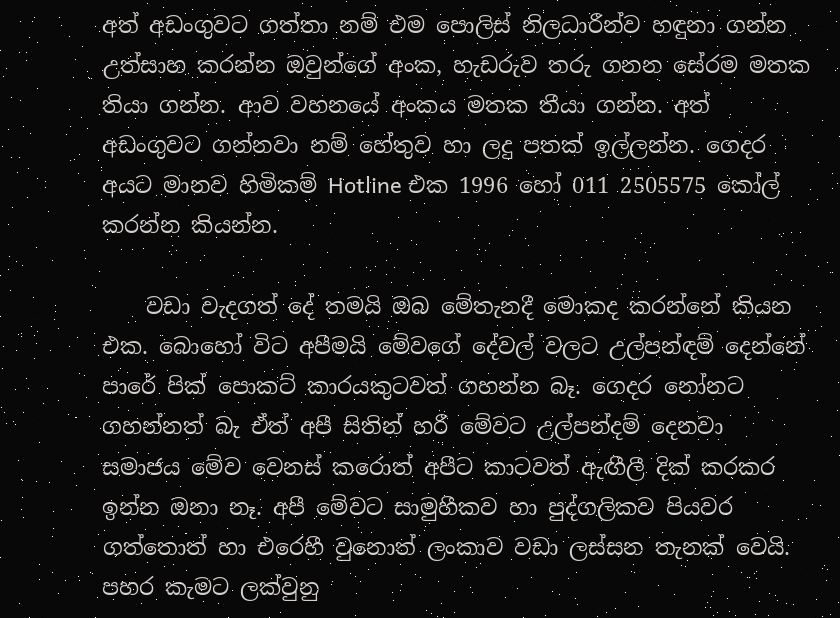අත් අඩංගුවට ගත්තා නම් එම පොලිස් නිලධාරීන්ව හඳුනා ගන්න උත්සාහ කරන්න ඔවුන්ගේ අංක, හැඩරුව තරු ගනන සේරම මතක තියා ගන්න. ආව වහනයේ අංකය මතක තීයා ගන්න. අත් අඩංගුවට ගන්නවා නම් හේතුව හා ලදු පතක් ඉල්ලන්න. ගෙදර අයට මානව හිමිකම් Hotline එක 1996 හෝ 011 2505575 කෝල් කරන්න කියන්න.

    වඩා වැදගත් දේ තමයි ඔබ මේතැනදී මොකද කරන්නේ කියන එක. බොහෝ විට අපීමයි මේවගේ දේවල් වලට උල්පන්ඳම් දෙන්නේ පාරේ පික් පොකට් කාරයකුටවත් ගහන්න බෑ. ගෙදර නෝනට ගහන්නත් බැ ඒත් අපී සිතින් හරී මේවට උල්පන්දම් දෙනවා සමාජය මේව වෙනස් කරොත් අපීට කාටවත් ඇඟීලී දික් කරකර ඉන්න ඔනා නෑ. අපී මේවට සාමුහීකව හා පුද්ගලිකව පියවර ගත්තොත් හා එරෙහී වුනොත් ලංකාව වඩා ලස්සන තැනක් වෙයි. පහර කැමට ලක්වුනු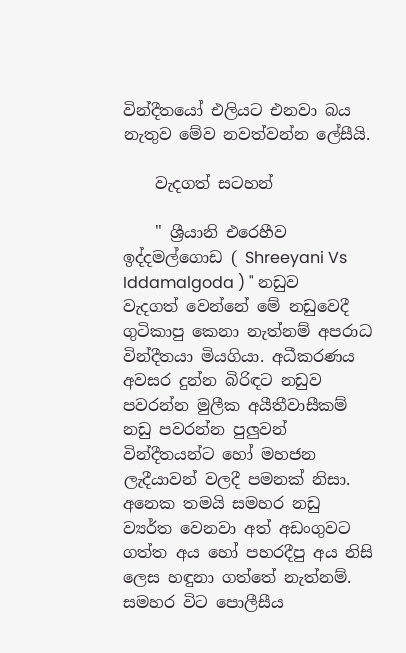වින්දීතයෝ එලියට එනවා බය නැතුව මේව නවත්වන්න ලේසීයි.

    වැදගත් සටහන්

    " ශ්‍රීයානි එරෙහීව ඉද්දමල්ගොඩ ( Shreeyani Vs Iddamalgoda ) " නඩුව වැදගත් වෙන්නේ මේ නඩුවෙදී ගුටිකාපු කෙනා නැත්නම් අපරාධ වින්දීතයා මියගියා. අධීකරණය අවසර දුන්න බිරිඳට නඩුව පවරන්න මුලීක අයීතීවාසීකම් නඩු පවරන්න පුලුවන් වින්දීතයන්ට හෝ මහජන ලැදීයාවන් වලදී පමනක් නිසා. අනෙක තමයි සමහර නඩු ව්‍යර්ත වෙනවා අත් අඩංගුවට ගත්ත අය හෝ පහරදීපු අය නිසි ලෙස හඳුනා ගත්තේ නැත්නම්. සමහර විට පොලීසීය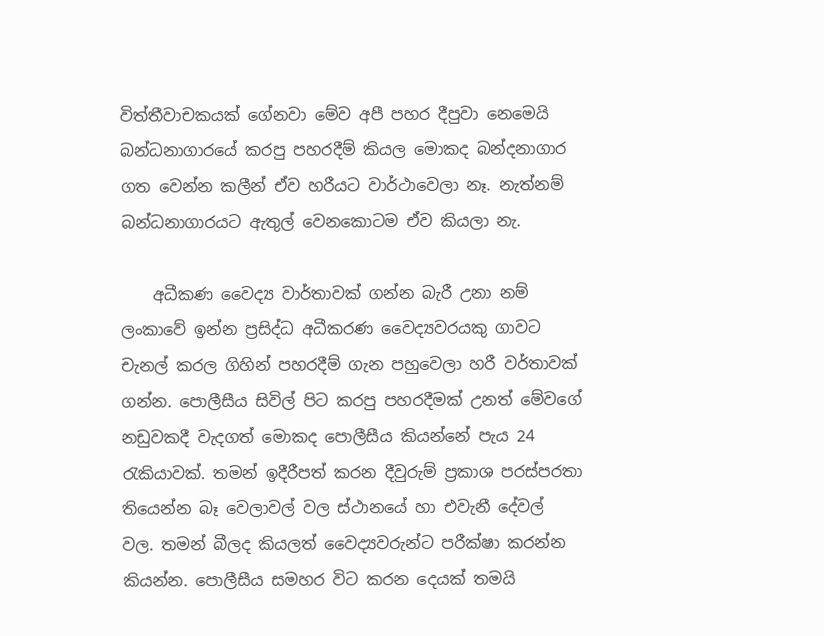විත්තීවාචකයක් ගේනවා මේව අපී පහර දීපුවා නෙමෙයි බන්ධනාගාරයේ කරපු පහරදීම් කියල මොකද බන්දනාගාර ගත වෙන්න කලීන් ඒව හරීයට වාර්ථාවෙලා නෑ. නැත්නම් බන්ධනාගාරයට ඇතුල් වෙනකොටම ඒව කියලා නැ.

    අධීකණ වෛද්‍ය වාර්තාවක් ගන්න බැරී උනා නම් ලංකාවේ ඉන්න ප්‍රසිද්ධ අධීකරණ වෛද්‍යවරයකු ගාවට චැනල් කරල ගිහින් පහරදීම් ගැන පහුවෙලා හරී වර්තාවක් ගන්න. පොලීසීය සිවිල් පිට කරපු පහරදීමක් උනත් මේවගේ නඩුවකදී වැදගත් මොකද පොලීසීය කියන්නේ පැය 24 රැකියාවක්. තමන් ඉදීරීපත් කරන දීවුරුම් ප්‍රකාශ පරස්පරතා තියෙන්න බෑ වෙලාවල් වල ස්ථානයේ හා එවැනී දේවල් වල. තමන් බීලද කියලත් වෛද්‍යවරුන්ට පරීක්ෂා කරන්න කියන්න. පොලීසීය සමහර විට කරන දෙයක් තමයි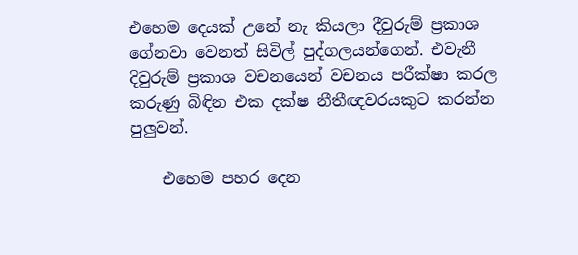එහෙම දෙයක් උනේ නැ කියලා දීවුරුම් ප්‍රකාශ ගේනවා වෙනත් සිවිල් පුද්ගලයන්ගෙන්. එවැනී දිවුරුම් ප්‍රකාශ වචනයෙන් වචනය පරීක්ෂා කරල කරුණු බිඳින එක දක්ෂ නීතීඥවරයකුට කරන්න පුලුවන්.

    එහෙම පහර දෙන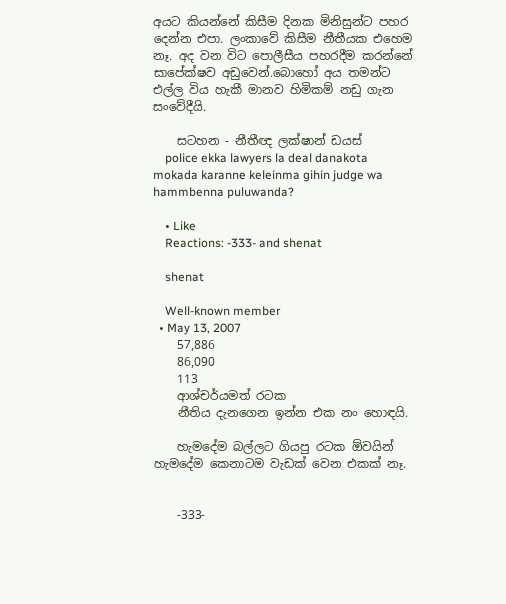අයට කියන්නේ කිසීම දිනක මිනිසුන්ට පහර දෙන්න එපා. ලංකාවේ කිසීම නීතීයක එහෙම නෑ. අද වන විට පොලීසීය පහරදීම කරන්නේ සාපේක්ෂව අඩුවෙන්.බොහෝ අය තමන්ට එල්ල විය හැකී මානව හිමිකම් නඩු ගැන සංවේදීයි.

    සටහන - නීතීඥ ලක්ෂාන් ඩයස්
    police ekka lawyers la deal danakota mokada karanne keleinma gihin judge wa hammbenna puluwanda?

    • Like
    Reactions: -333- and shenat

    shenat

    Well-known member
  • May 13, 2007
    57,886
    86,090
    113
    ආශ්චර්යමත් රටක
    නීතිය දැනගෙන ඉන්න එක නං හොඳයි.

    හැමදේම බල්ලට ගියපු රටක ඕවයින් හැමදේම කෙනාටම වැඩක් වෙන එකක් නෑ.


    -333-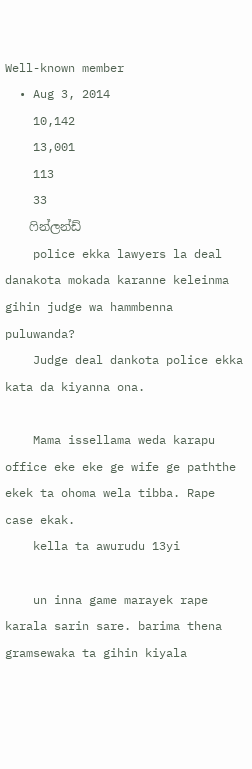Well-known member
  • Aug 3, 2014
    10,142
    13,001
    113
    33
    ෆින්ලන්ඩ්
    police ekka lawyers la deal danakota mokada karanne keleinma gihin judge wa hammbenna puluwanda?
    Judge deal dankota police ekka kata da kiyanna ona.

    Mama issellama weda karapu office eke eke ge wife ge paththe ekek ta ohoma wela tibba. Rape case ekak.
    kella ta awurudu 13yi

    un inna game marayek rape karala sarin sare. barima thena gramsewaka ta gihin kiyala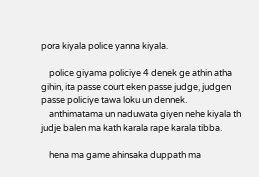pora kiyala police yanna kiyala.

    police giyama policiye 4 denek ge athin atha gihin, ita passe court eken passe judge, judgen passe policiye tawa loku un dennek.
    anthimatama un naduwata giyen nehe kiyala th judje balen ma kath karala rape karala tibba.

    hena ma game ahinsaka duppath ma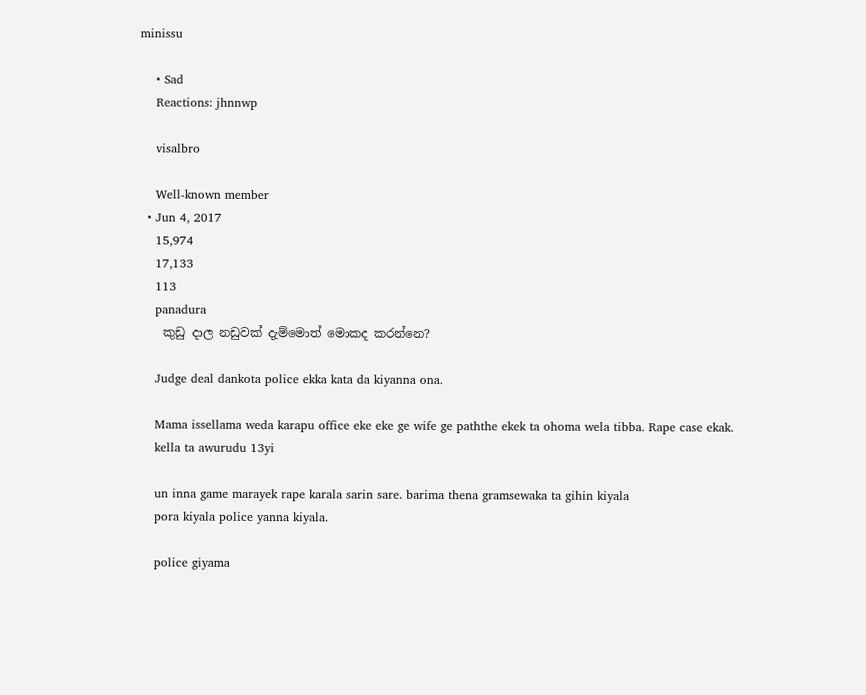minissu

    • Sad
    Reactions: jhnnwp

    visalbro

    Well-known member
  • Jun 4, 2017
    15,974
    17,133
    113
    panadura
    කුඩු දාල නඩුවක් දැම්මොත් මොකද කරන්නෙ?

    Judge deal dankota police ekka kata da kiyanna ona.

    Mama issellama weda karapu office eke eke ge wife ge paththe ekek ta ohoma wela tibba. Rape case ekak.
    kella ta awurudu 13yi

    un inna game marayek rape karala sarin sare. barima thena gramsewaka ta gihin kiyala
    pora kiyala police yanna kiyala.

    police giyama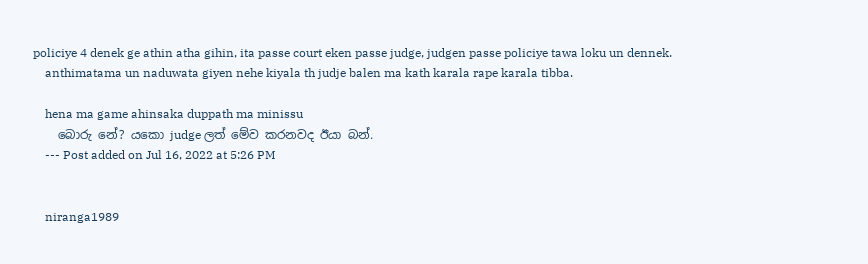policiye 4 denek ge athin atha gihin, ita passe court eken passe judge, judgen passe policiye tawa loku un dennek.
    anthimatama un naduwata giyen nehe kiyala th judje balen ma kath karala rape karala tibba.

    hena ma game ahinsaka duppath ma minissu
    බොරු නේ? යකො judge ලත් මේව කරනවද ඊයා බන්.
    --- Post added on Jul 16, 2022 at 5:26 PM


    niranga1989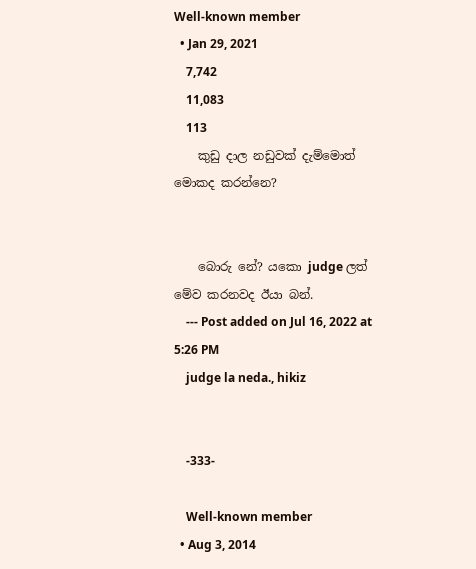Well-known member
  • Jan 29, 2021
    7,742
    11,083
    113
    කුඩු දාල නඩුවක් දැම්මොත් මොකද කරන්නෙ?


    බොරු නේ? යකො judge ලත් මේව කරනවද ඊයා බන්.
    --- Post added on Jul 16, 2022 at 5:26 PM
    judge la neda., hikiz


    -333-

    Well-known member
  • Aug 3, 2014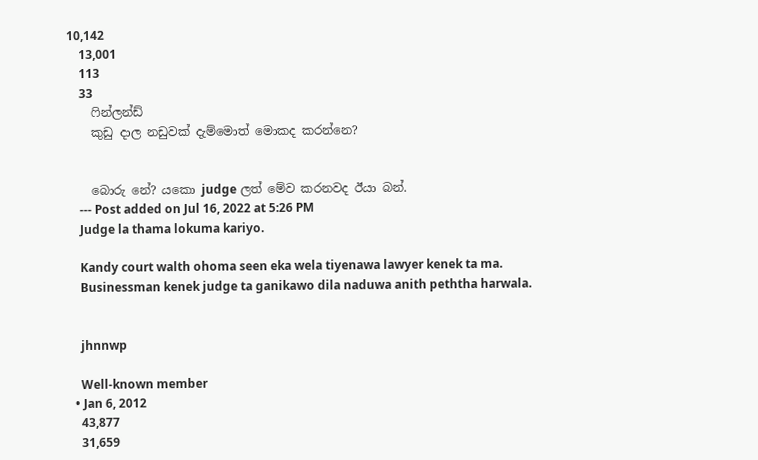10,142
    13,001
    113
    33
    ෆින්ලන්ඩ්
    කුඩු දාල නඩුවක් දැම්මොත් මොකද කරන්නෙ?


    බොරු නේ? යකො judge ලත් මේව කරනවද ඊයා බන්.
    --- Post added on Jul 16, 2022 at 5:26 PM
    Judge la thama lokuma kariyo.

    Kandy court walth ohoma seen eka wela tiyenawa lawyer kenek ta ma.
    Businessman kenek judge ta ganikawo dila naduwa anith peththa harwala.


    jhnnwp

    Well-known member
  • Jan 6, 2012
    43,877
    31,659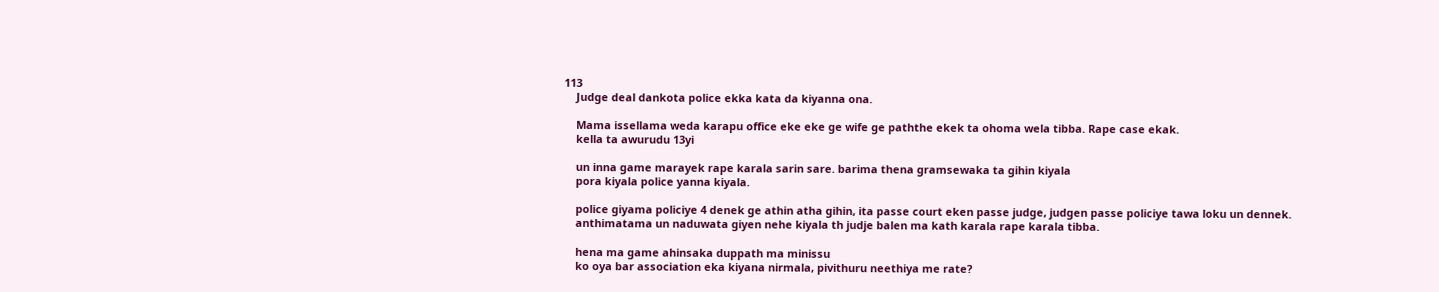113
    Judge deal dankota police ekka kata da kiyanna ona.

    Mama issellama weda karapu office eke eke ge wife ge paththe ekek ta ohoma wela tibba. Rape case ekak.
    kella ta awurudu 13yi

    un inna game marayek rape karala sarin sare. barima thena gramsewaka ta gihin kiyala
    pora kiyala police yanna kiyala.

    police giyama policiye 4 denek ge athin atha gihin, ita passe court eken passe judge, judgen passe policiye tawa loku un dennek.
    anthimatama un naduwata giyen nehe kiyala th judje balen ma kath karala rape karala tibba.

    hena ma game ahinsaka duppath ma minissu
    ko oya bar association eka kiyana nirmala, pivithuru neethiya me rate?